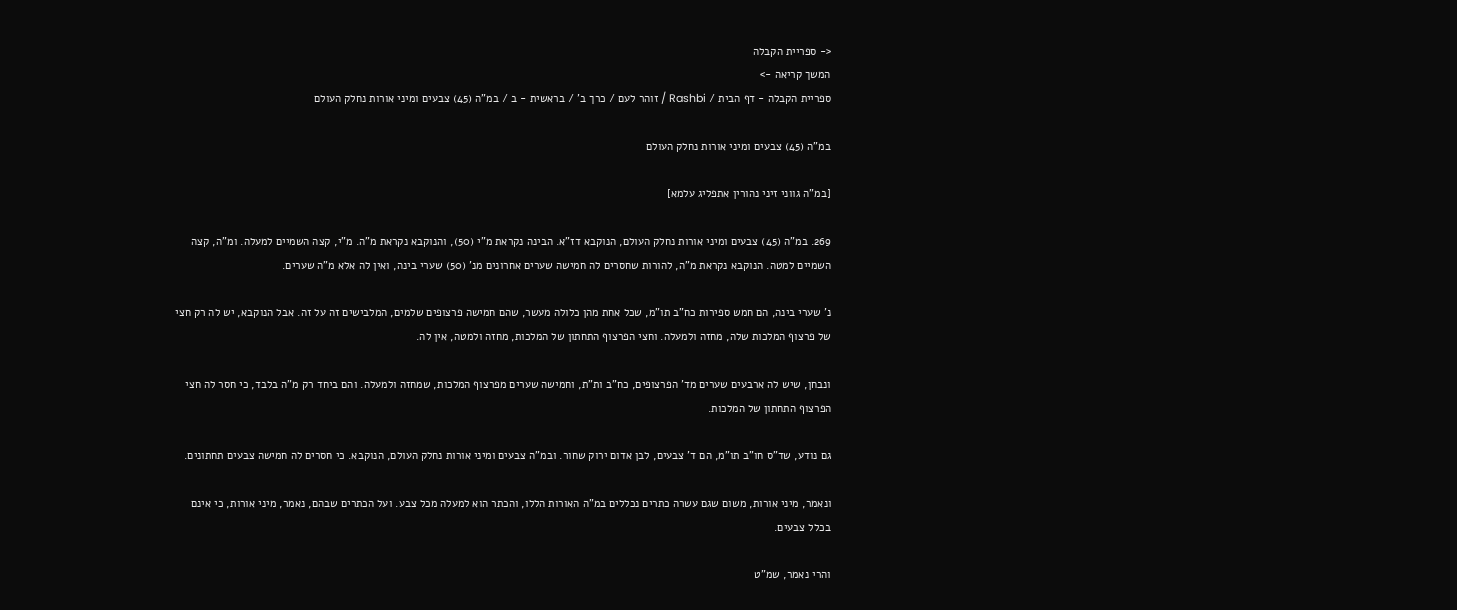<- ספריית הקבלה
המשך קריאה ->
ספריית הקבלה - דף הבית / Rashbi / זוהר לעם / כרך ב' / בראשית - ב / במ"ה (45) צבעים ומיני אורות נחלק העולם

במ"ה (45) צבעים ומיני אורות נחלק העולם

[במ"ה גווני זיני נהורין אתפליג עלמא]

269. במ"ה (45) צבעים ומיני אורות נחלק העולם, הנוקבא דז"א. הבינה נקראת מ"י (50), והנוקבא נקראת מ"ה. מ"י, קצה השמיים למעלה. ומ"ה, קצה השמיים למטה. הנוקבא נקראת מ"ה, להורות שחסרים לה חמישה שערים אחרונים מנ' (50) שערי בינה, ואין לה אלא מ"ה שערים.

נ' שערי בינה, הם חמש ספירות כח"ב תו"מ, שכל אחת מהן כלולה מעשר, שהם חמישה פרצופים שלמים, המלבישים זה על זה. אבל הנוקבא, יש לה רק חצי של פרצוף המלכות שלה, מחזה ולמעלה. וחצי הפרצוף התחתון של המלכות, מחזה ולמטה, אין לה.

ונבחן, שיש לה ארבעים שערים מד' הפרצופים, כח"ב ות"ת, וחמישה שערים מפרצוף המלכות, שמחזה ולמעלה. והם ביחד רק מ"ה בלבד, כי חסר לה חצי הפרצוף התחתון של המלכות.

גם נודע, שד"ס חו"ב תו"מ, הם ד' צבעים, לבן אדום ירוק שחור. ובמ"ה צבעים ומיני אורות נחלק העולם, הנוקבא. כי חסרים לה חמישה צבעים תחתונים.

ונאמר, מיני אורות, משום שגם עשרה כתרים נכללים במ"ה האורות הללו, והכתר הוא למעלה מכל צבע. ועל הכתרים שבהם, נאמר, מיני אורות, כי אינם בכלל צבעים.

והרי נאמר, שמ"ט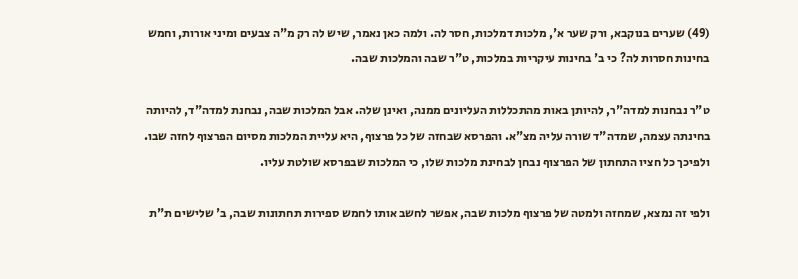(49) שערים בנוקבא, ורק שער א', מלכות דמלכות, חסר לה. ולמה כאן נאמר, שיש לה רק מ"ה צבעים ומיני אורות, וחמש בחינות חסרות לה? כי ב' בחינות עיקריות במלכות, ט"ר שבה והמלכות שבה.

ט"ר נבחנות למדה"ר, להיותן באות מהתכללות העליונים ממנה, ואינן שלה. אבל המלכות שבה, נבחנת למדה"ד, להיותה בחינתה עצמה, שמדה"ד שורה עליה מצ"א. והפרסא שבחזה של כל פרצוף, היא עליית המלכות מסיום הפרצוף לחזה שבו. ולפיכך כל חציו התחתון של הפרצוף נבחן לבחינת מלכות שלו, כי המלכות שבפרסא שולטת עליו.

ולפי זה נמצא, שמחזה ולמטה של פרצוף מלכות שבה, אפשר לחשב אותו לחמש ספירות תחתונות שבה, ב' שלישים ת"ת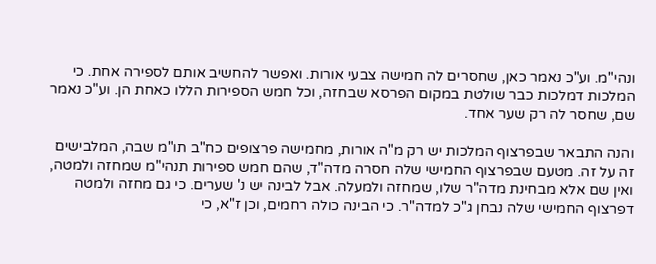ונהי"מ. וע"כ נאמר כאן, שחסרים לה חמישה צבעי אורות. ואפשר להחשיב אותם לספירה אחת. כי המלכות דמלכות כבר שולטת במקום הפרסא שבחזה, וכל חמש הספירות הללו כאחת הן. וע"כ נאמר שם, שחסר לה רק שער אחד.

והנה התבאר שבפרצוף המלכות יש רק מ"ה אורות, מחמישה פרצופים כח"ב תו"מ שבה, המלבישים זה על זה. מטעם שבפרצוף החמישי שלה חסרה מדה"ד, שהם חמש ספירות תנהי"מ שמחזה ולמטה, ואין שם אלא מבחינת מדה"ר שלו, שמחזה ולמעלה. אבל לבינה יש נ' שערים. כי גם מחזה ולמטה דפרצוף החמישי שלה נבחן ג"כ למדה"ר. כי הבינה כולה רחמים, וכן ז"א, כי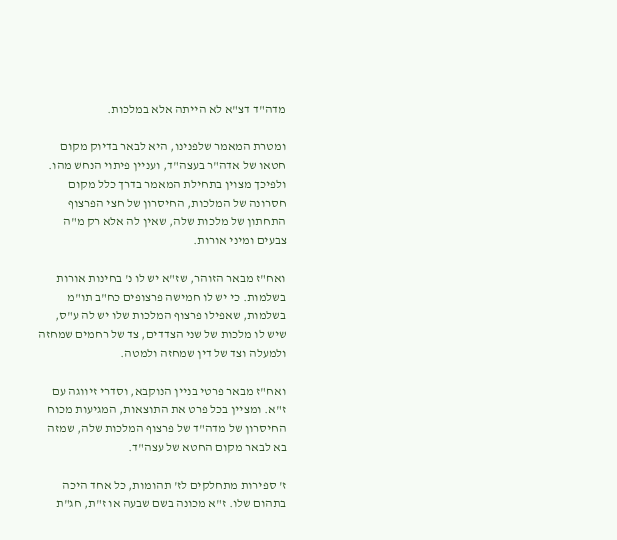מדה"ד דצ"א לא הייתה אלא במלכות.

ומטרת המאמר שלפנינו, היא לבאר בדיוק מקום חטאו של אדה"ר בעצה"ד, ועניין פיתוי הנחש מהו. ולפיכך מצוין בתחילת המאמר בדרך כלל מקום חסרונה של המלכות, החיסרון של חצי הפרצוף התחתון של מלכות שלה, שאין לה אלא רק מ"ה צבעים ומיני אורות.

ואח"ז מבאר הזוהר, שז"א יש לו נ' בחינות אורות בשלמות. כי יש לו חמישה פרצופים כח"ב תו"מ בשלמות, שאפילו פרצוף המלכות שלו יש לה ע"ס, שיש לו מלכות של שני הצדדים, צד של רחמים שמחזה ולמעלה וצד של דין שמחזה ולמטה.

ואח"ז מבאר פרטי בניין הנוקבא, וסדרי זיווגה עם ז"א. ומציין בכל פרט את התוצאות, המגיעות מכוח החיסרון של מדה"ד של פרצוף המלכות שלה, שמזה בא לבאר מקום החטא של עצה"ד.

ז' ספירות מתחלקים לז' תהומות, כל אחד היכה בתהום שלו. ז"א מכונה בשם שבעה או ז"ת, חג"ת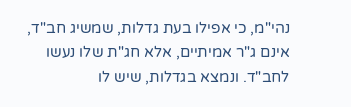נהי"מ, כי אפילו בעת גדלות, שמשיג חב"ד, אינם ג"ר אמיתיים, אלא חג"ת שלו נעשו לחב"ד. ונמצא בגדלות, שיש לו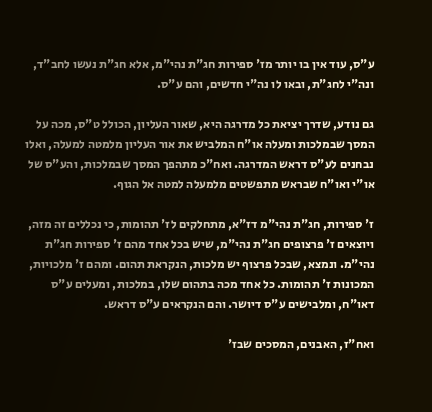ע"ס, עוד אין בו יותר מז' ספירות חג"ת נהי"מ, אלא חג"ת נעשו לחב"ד, ונה"י לחג"ת, ובאו לו נה"י חדשים, והם ע"ס.

גם נודע, שדרך יציאת כל מדרגה היא, שאור העליון, הכולל ט"ס, מכה על המסך שבמלכות ומעלה או"ח המלביש את אור העליון מלמטה למעלה, ואלו נבחנים לע"ס דראש המדרגה. ואח"כ מתהפך המסך שבמלכות, והע"ס של או"י ואו"ח שבראש מתפשטים מלמעלה למטה אל הגוף.

ז' ספירות, חג"ת נהי"מ דז"א, מתחלקים לז' תהומות, כי נכללים זה מזה, ויוצאים ז' פרצופים חג"ת נהי"מ, שיש בכל אחד מהם ז' ספירות חג"ת נהי"מ. ונמצא, שבכל פרצוף יש מלכות, הנקראת תהום. ומהם ז' מלכויות, המכונות ז' תהומות. כל אחד מכה בתהום שלו, במלכות, ומעלים ע"ס דאו"ח, ומלבישים ע"ס דיושר. והם הנקראים ע"ס דראש.

ואח"ז, האבנים, המסכים שבז'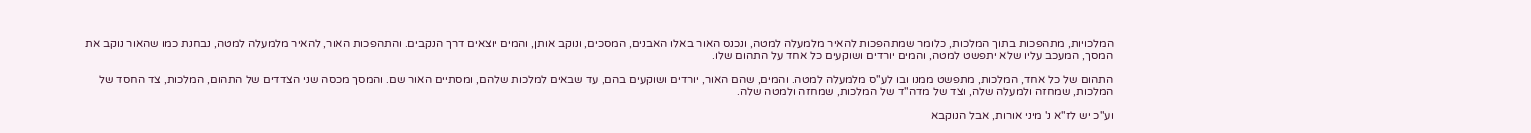המלכויות, מתהפכות בתוך המלכות, כלומר שמתהפכות להאיר מלמעלה למטה, ונכנס האור באלו האבנים, המסכים, ונוקב אותן, והמים יוצאים דרך הנקבים. והתהפכות האור, להאיר מלמעלה למטה, נבחנת כמו שהאור נוקב את המסך, המעכב עליו שלא יתפשט למטה, והמים יורדים ושוקעים כל אחד על התהום שלו.

התהום של כל אחד, המלכות, מתפשט ממנו ובו לע"ס מלמעלה למטה. והמים, שהם האור, יורדים ושוקעים בהם, עד שבאים למלכות שלהם, ומסתיים האור שם. והמסך מכסה שני הצדדים של התהום, המלכות, צד החסד של המלכות, שמחזה ולמעלה שלה, וצד של מדה"ד של המלכות, שמחזה ולמטה שלה.

וע"כ יש לז"א נ' מיני אורות, אבל הנוקבא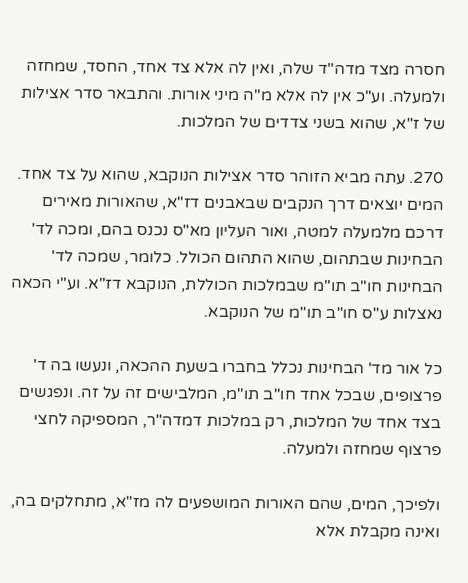חסרה מצד מדה"ד שלה, ואין לה אלא צד אחד, החסד, שמחזה ולמעלה. וע"כ אין לה אלא מ"ה מיני אורות. והתבאר סדר אצילות של ז"א, שהוא בשני צדדים של המלכות.

270. עתה מביא הזוהר סדר אצילות הנוקבא, שהוא על צד אחד. המים יוצאים דרך הנקבים שבאבנים דז"א, שהאורות מאירים דרכם מלמעלה למטה, ואור העליון מא"ס נכנס בהם, ומכה לד' הבחינות שבתהום, שהוא התהום הכולל. כלומר, שמכה לד' הבחינות חו"ב תו"מ שבמלכות הכוללת, הנוקבא דז"א. וע"י הכאה נאצלות ע"ס חו"ב תו"מ של הנוקבא.

כל אור מד' הבחינות נכלל בחברו בשעת ההכאה, ונעשו בה ד' פרצופים, שבכל אחד חו"ב תו"מ, המלבישים זה על זה. ונפגשים בצד אחד של המלכות, רק במלכות דמדה"ר, המספיקה לחצי פרצוף שמחזה ולמעלה.

ולפיכך, המים, שהם האורות המושפעים לה מז"א, מתחלקים בה, ואינה מקבלת אלא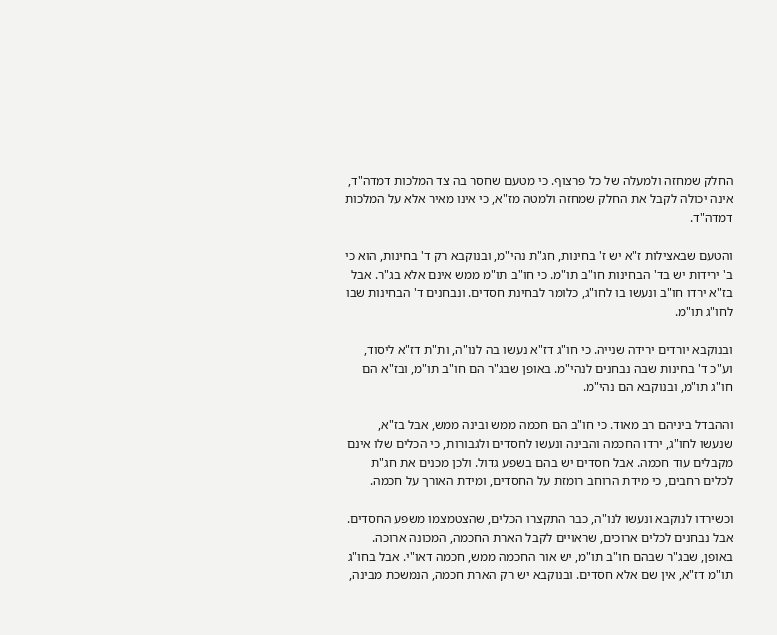החלק שמחזה ולמעלה של כל פרצוף. כי מטעם שחסר בה צד המלכות דמדה"ד, אינה יכולה לקבל את החלק שמחזה ולמטה מז"א, כי אינו מאיר אלא על המלכות דמדה"ד.

והטעם שבאצילות ז"א יש ז' בחינות, חג"ת נהי"מ, ובנוקבא רק ד' בחינות, הוא כי ב' ירידות יש בד' הבחינות חו"ב תו"מ. כי חו"ב תו"מ ממש אינם אלא בג"ר. אבל בז"א ירדו חו"ב ונעשו בו לחו"ג, כלומר לבחינת חסדים. ונבחנים ד' הבחינות שבו לחו"ג תו"מ.

ובנוקבא יורדים ירידה שנייה. כי חו"ג דז"א נעשו בה לנו"ה, ות"ת דז"א ליסוד, וע"כ ד' בחינות שבה נבחנים לנהי"מ. באופן שבג"ר הם חו"ב תו"מ, ובז"א הם חו"ג תו"מ, ובנוקבא הם נהי"מ.

וההבדל ביניהם רב מאוד. כי חו"ב הם חכמה ממש ובינה ממש, אבל בז"א, שנעשו לחו"ג, ירדו החכמה והבינה ונעשו לחסדים ולגבורות, כי הכלים שלו אינם מקבלים עוד חכמה. אבל חסדים יש בהם בשפע גדול. ולכן מכנים את חג"ת לכלים רחבים, כי מידת הרוחב רומזת על החסדים, ומידת האורך על חכמה.

וכשירדו לנוקבא ונעשו לנו"ה, כבר התקצרו הכלים, שהצטמצמו משפע החסדים. אבל נבחנים לכלים ארוכים, שראויים לקבל הארת החכמה, המכונה ארוכה. באופן, שבג"ר שבהם חו"ב תו"מ, יש אור החכמה ממש, חכמה דאו"י. אבל בחו"ג תו"מ דז"א, אין שם אלא חסדים. ובנוקבא יש רק הארת חכמה, הנמשכת מבינה,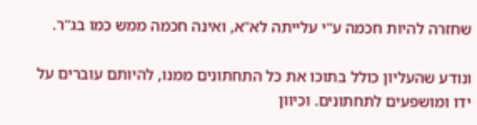שחזרה להיות חכמה ע"י עלייתה לא"א, ואינה חכמה ממש כמו בג"ר.

ונודע שהעליון כולל בתוכו את כל התחתונים ממנו, להיותם עוברים על ידו ומושפעים לתחתונים. וכיוון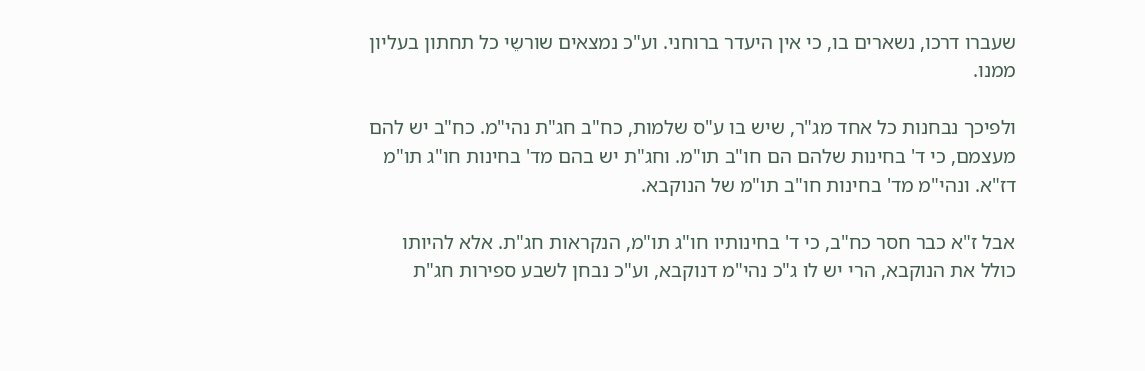שעברו דרכו, נשארים בו, כי אין היעדר ברוחני. וע"כ נמצאים שורשֵי כל תחתון בעליון ממנו.

ולפיכך נבחנות כל אחד מג"ר, שיש בו ע"ס שלמות, כח"ב חג"ת נהי"מ. כח"ב יש להם מעצמם, כי ד' בחינות שלהם הם חו"ב תו"מ. וחג"ת יש בהם מד' בחינות חו"ג תו"מ דז"א. ונהי"מ מד' בחינות חו"ב תו"מ של הנוקבא.

אבל ז"א כבר חסר כח"ב, כי ד' בחינותיו חו"ג תו"מ, הנקראות חג"ת. אלא להיותו כולל את הנוקבא, הרי יש לו ג"כ נהי"מ דנוקבא, וע"כ נבחן לשבע ספירות חג"ת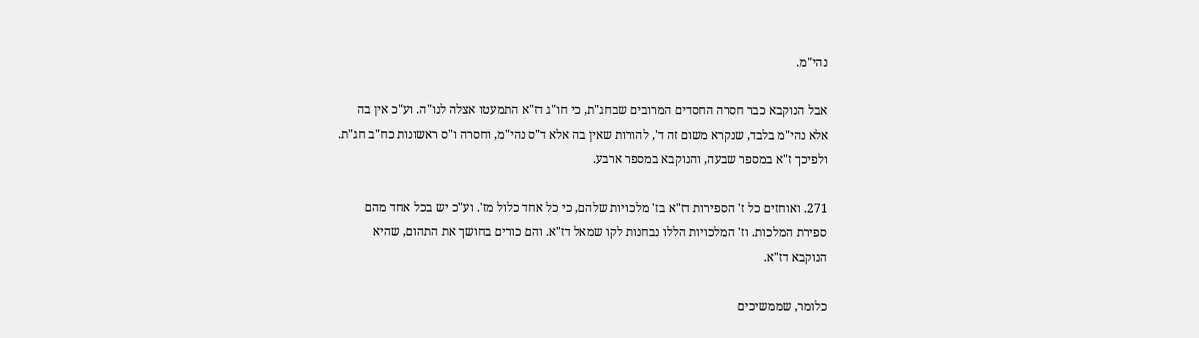נהי"מ.

אבל הנוקבא כבר חסרה החסדים המרובים שבחג"ת, כי חו"ג דז"א התמעטו אצלה לנו"ה. וע"כ אין בה אלא נהי"מ בלבד, שנקרא משום זה ד', להורות שאין בה אלא ד"ס נהי"מ, וחסרה ו"ס ראשונות כח"ב חג"ת. ולפיכך ז"א במספר שבעה, והנוקבא במספר ארבע.

271. ואוחזים כל ז' הספירות דז"א בז' מלכויות שלהם, כי כל אחד כלול מז'. וע"כ יש בכל אחד מהם ספירת המלכות. וז' המלכויות הללו נבחנות לקו שמאל דז"א. והם כורים בחושך את התהום, שהיא הנוקבא דז"א.

כלומר, שממשיכים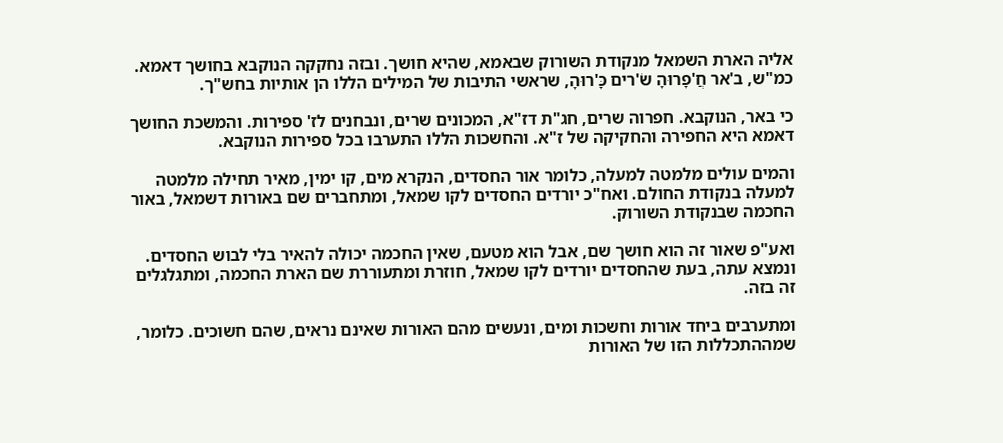אליה הארת השמאל מנקודת השורוק שבאמא, שהיא חושך. ובזה נחקקה הנוקבא בחושך דאמא. כמ"ש, ב'אר חֲ'פָרוּהָ שֹ'רים כָּ'רוּהָ, שראשי התיבות של המילים הללו הן אותיות בחש"ך.

כי באר, הנוקבא. חפרוה שרים, חג"ת דז"א, המכונים שרים, ונבחנים לז' ספירות. והמשכת החושך דאמא היא החפירה והחקיקה של ז"א. והחשכות הללו התערבו בכל ספירות הנוקבא.

והמים עולים מלמטה למעלה, כלומר אור החסדים, הנקרא מים, קו ימין, מאיר תחילה מלמטה למעלה בנקודת החולם. ואח"כ יורדים החסדים לקו שמאל, ומתחברים שם באורות דשמאל, באור החכמה שבנקודת השורוק.

ואע"פ שאור זה הוא חושך שם, אבל הוא מטעם, שאין החכמה יכולה להאיר בלי לבוש החסדים. ונמצא עתה, בעת שהחסדים יורדים לקו שמאל, חוזרת ומתעוררת שם הארת החכמה, ומתגלגלים זה בזה.

ומתערבים ביחד אורות וחשכות ומים, ונעשים מהם האורות שאינם נראים, שהם חשוכים. כלומר, שמההתכללות הזו של האורות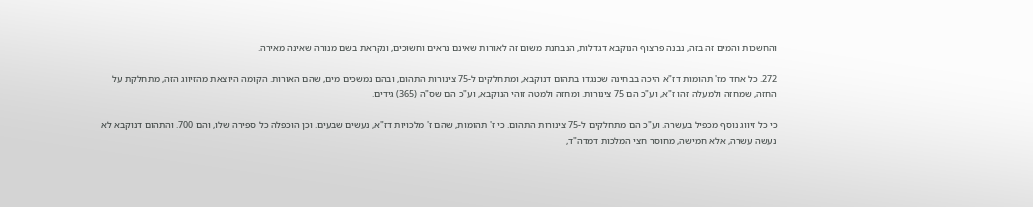והחשכות והמים זה בזה, נבנה פרצוף הנוקבא דגדלות, הנבחנת משום זה לאורות שאינם נראים וחשוכים, ונקראת בשם מנורה שאינה מאירה.

272. כל אחד מז' תהומות דז"א היכה בבחינה שכנגדו בתהום דנוקבא, ומתחלקים ל-75 צינורות התהום, ובהם נמשכים מים, שהם האורות. הקומה היוצאת מהזיווג הזה, מתחלקת על החזה, שמחזה ולמעלה זהו ז"א, וע"כ הם 75 צינורות. ומחזה ולמטה זוהי הנוקבא, וע"כ הם שס"ה (365) גידים.

כי כל זיווג נוסף מכפיל בעשרה. וע"כ הם מתחלקים ל-75 צינורות התהום. כי ז' תהומות, שהם ז' מלכויות דז"א, נעשים שבעים. וכן הוכפלה כל ספירה שלו, והם 700. והתהום דנוקבא לא נעשה עשרה, אלא חמישה, מחוסר חצי המלכות דמדה"ד,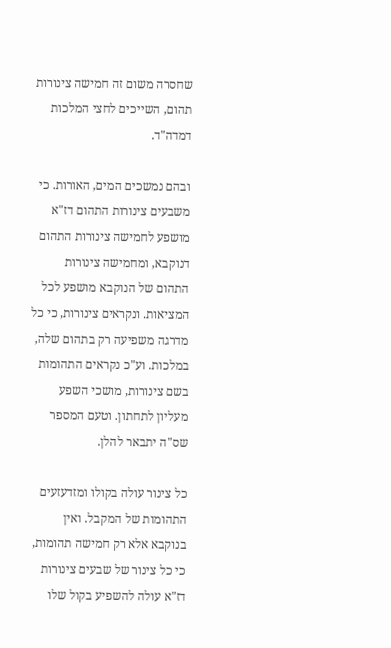שחסרה משום זה חמישה צינורות תהום, השייכים לחצי המלכות דמדה"ד.

ובהם נמשכים המים, האורות. כי משבעים צינורות התהום דז"א מושפע לחמישה צינורות התהום דנוקבא, ומחמישה צינורות התהום של הנוקבא מושפע לכל המציאות. ונקראים צינורות, כי כל מדרגה משפיעה רק בתהום שלה, במלכות. וע"כ נקראים התהומות בשם צינורות, מושכי השפע מעליון לתחתון. וטעם המספר שס"ה יתבאר להלן.

כל צינור עולה בקולו ומזדעזעים התהומות של המקבל. ואין בנוקבא אלא רק חמישה תהומות, כי כל צינור של שבעים צינורות דז"א עולה להשפיע בקול שלו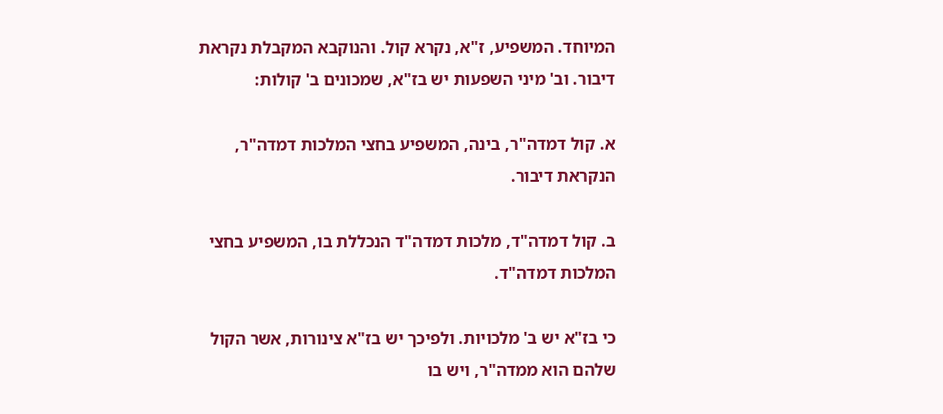המיוחד. המשפיע, ז"א, נקרא קול. והנוקבא המקבלת נקראת דיבור. וב' מיני השפעות יש בז"א, שמכונים ב' קולות:

א. קול דמדה"ר, בינה, המשפיע בחצי המלכות דמדה"ר, הנקראת דיבור.

ב. קול דמדה"ד, מלכות דמדה"ד הנכללת בו, המשפיע בחצי המלכות דמדה"ד.

כי בז"א יש ב' מלכויות. ולפיכך יש בז"א צינורות, אשר הקול שלהם הוא ממדה"ר, ויש בו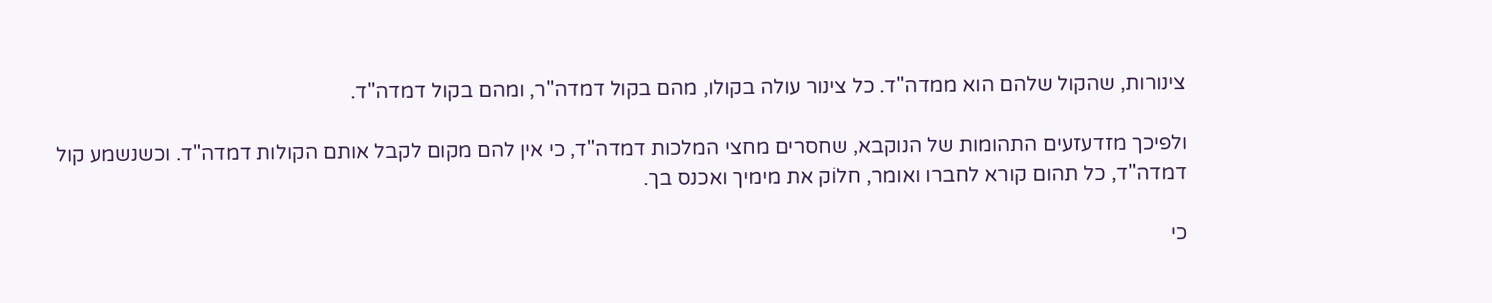צינורות, שהקול שלהם הוא ממדה"ד. כל צינור עולה בקולו, מהם בקול דמדה"ר, ומהם בקול דמדה"ד.

ולפיכך מזדעזעים התהומות של הנוקבא, שחסרים מחצי המלכות דמדה"ד, כי אין להם מקום לקבל אותם הקולות דמדה"ד. וכשנשמע קול דמדה"ד, כל תהום קורא לחברו ואומר, חלוֹק את מימיך ואכנס בך.

כי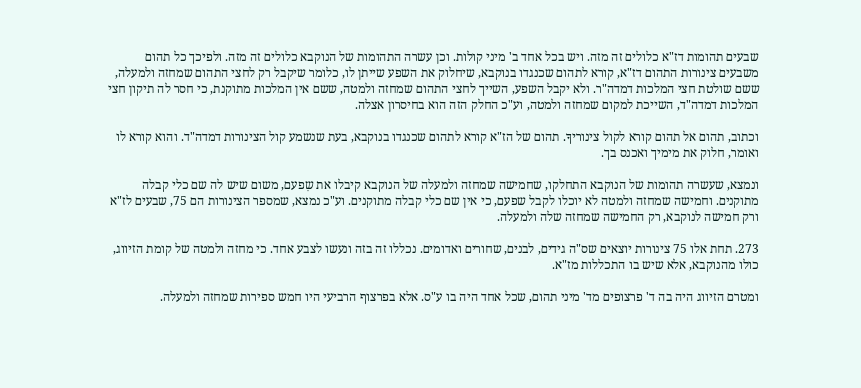שבעים תהומות דז"א כלולים זה מזה. ויש בכל אחד ב' מיני קולות. וכן עשרה התהומות של הנוקבא כלולים זה מזה. ולפיכך כל תהום משבעים צינורות התהום דז"א, קורא לתהום שכנגדו בנוקבא, שיחלוק את השפע שייתן לו, כלומר שיקבל רק לחצי התהום שמחזה ולמעלה, ששם שולטת חצי המלכות דמדה"ר. ולא יקבל השפע, השייך לחצי התהום שמחזה ולמטה, ששם אין המלכות מתוקנת, כי חסר לה תיקון חצי המלכות דמדה"ד, השייכת למקום שמחזה ולמטה, וע"כ החלק הזה הוא בחיסרון אצלה.

וכתוב, תהום אל תהום קורא לקול צינוריךָ. תהום של הז"א קורא לתהום שכנגדו בנוקבא, בעת שנשמע קול הצינורות דמדה"ד. והוא קורא לו ואומר, חלוק את מימיך ואכנס בך.

ונמצא, שעשרה תהומות של הנוקבא התחלקו, שחמישה שמחזה ולמעלה של הנוקבא קיבלו את שִפעם, משום שיש לה שם כלי קבלה מתוקנים. וחמישה שמחזה ולמטה לא יוכלו לקבל שפעם, כי אין שם כלי קבלה מתוקנים. וע"כ נמצא, שמספר הצינורות הם 75, שבעים לז"א ורק חמישה לנוקבא, רק החמישה שמחזה שלה ולמעלה.

273. תחת אלו 75 צינורות יוצאים שס"ה גידים, לבנים, שחורים ואדומים. נכללו זה בזה ונעשו לצבע אחד. כי מחזה ולמטה של קומת הזיווג, כולו מהנוקבא, אלא שיש בו התכללות מז"א.

ומטרם הזיווג היה בה ד' פרצופים מד' מיני תהום, שכל אחד היה בו ע"ס. אלא בפרצוף הרביעי היו חמש ספירות שמחזה ולמעלה.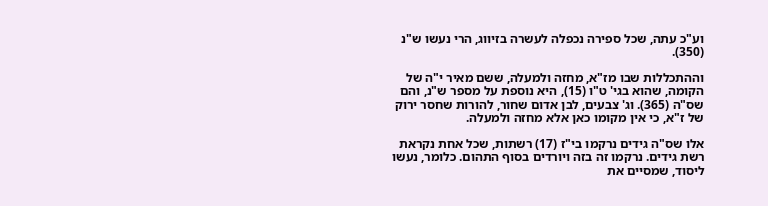וע"כ עתה, שכל ספירה נכפלה לעשרה בזיווג, הרי נעשו ש"נ (350).

וההתכללות שבו מז"א, מחזה ולמעלה, ששם מאיר י"ה של הקומה, שהוא בגי' ט"ו (15), היא נוספת על מספר ש"נ, והם שס"ה (365). וג' צבעים, לבן אדום שחור, להורות שחסר ירוק של ז"א, כי אין מקומו כאן אלא מחזה ולמעלה.

אלו שס"ה גידים נרקמו בי"ז (17) רשתות, שכל אחת נקראת רשת גידים. נרקמו זה בזה ויורדים בסוף התהום. כלומר, נעשו ליסוד, שמסיים את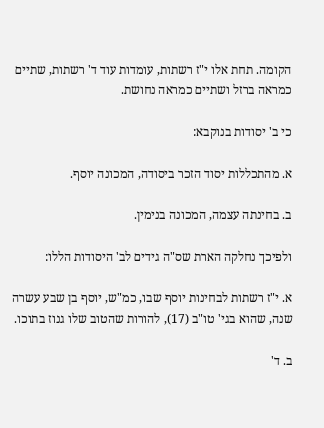הקומה. תחת אלו י"ז רשתות, עומדות עוד ד' רשתות, שתיים כמראה ברזל ושתיים כמראה נחושת.

כי ב' יסודות בנוקבא:

א. מהתכללות יסוד הזכר ביסודה, המכונה יוסף.

ב. בחינתה עצמה, המכונה בנימין.

ולפיכך נחלקה הארת שס"ה גידים לב' היסודות הללו:

א. י"ז רשתות לבחינות יוסף שבו, כמ"ש, יוסף בן שבע עשרה שנה, שהוא בגי' טו"ב (17), להורות שהטוב שלו גנוז בתוכו.

ב. ד'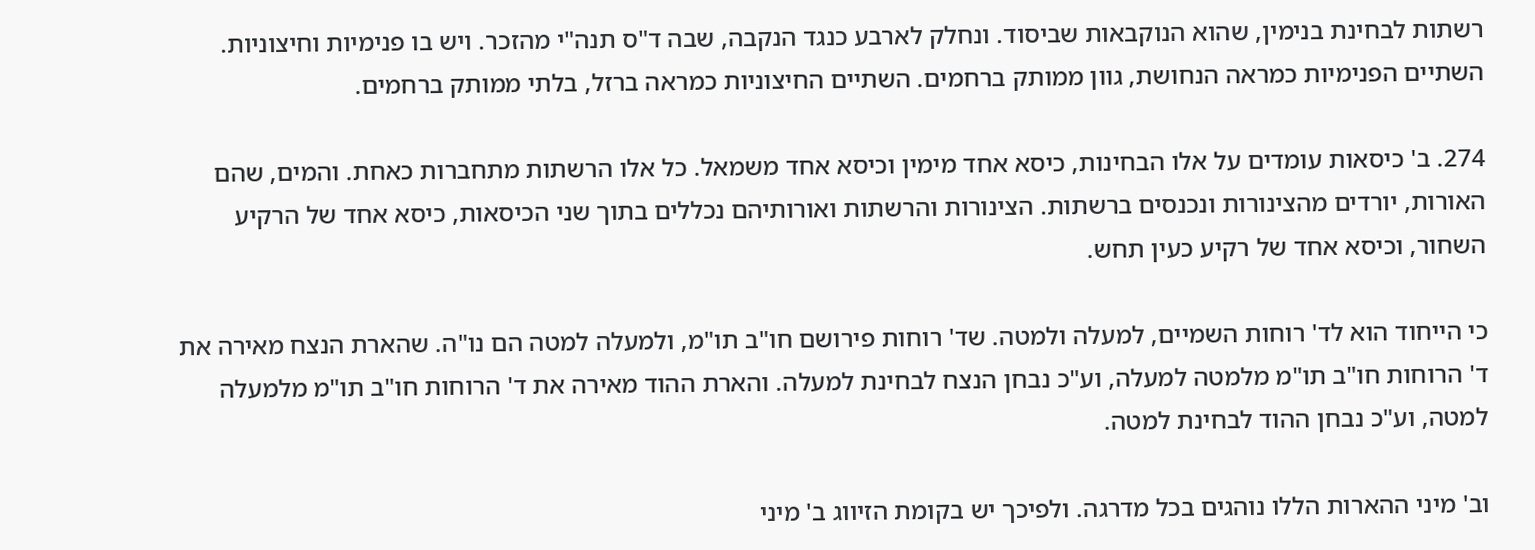רשתות לבחינת בנימין, שהוא הנוקבאות שביסוד. ונחלק לארבע כנגד הנקבה, שבה ד"ס תנה"י מהזכר. ויש בו פנימיות וחיצוניות. השתיים הפנימיות כמראה הנחושת, גוון ממותק ברחמים. השתיים החיצוניות כמראה ברזל, בלתי ממותק ברחמים.

274. ב' כיסאות עומדים על אלו הבחינות, כיסא אחד מימין וכיסא אחד משמאל. כל אלו הרשתות מתחברות כאחת. והמים, שהם האורות, יורדים מהצינורות ונכנסים ברשתות. הצינורות והרשתות ואורותיהם נכללים בתוך שני הכיסאות, כיסא אחד של הרקיע השחור, וכיסא אחד של רקיע כעין תחש.

כי הייחוד הוא לד' רוחות השמיים, למעלה ולמטה. שד' רוחות פירושם חו"ב תו"מ, ולמעלה למטה הם נו"ה. שהארת הנצח מאירה את ד' הרוחות חו"ב תו"מ מלמטה למעלה, וע"כ נבחן הנצח לבחינת למעלה. והארת ההוד מאירה את ד' הרוחות חו"ב תו"מ מלמעלה למטה, וע"כ נבחן ההוד לבחינת למטה.

וב' מיני ההארות הללו נוהגים בכל מדרגה. ולפיכך יש בקומת הזיווג ב' מיני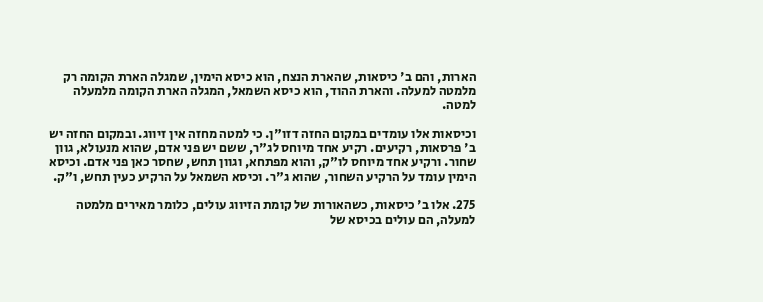הארות, והם ב' כיסאות, שהארת הנצח, הוא כיסא הימין, שמגלה הארת הקומה רק מלמטה למעלה. והארת ההוד, הוא כיסא השמאל, המגלה הארת הקומה מלמעלה למטה.

וכיסאות אלו עומדים במקום החזה דזו"ן. כי למטה מחזה אין זיווג. ובמקום החזה יש ב' פרסאות, רקיעים. רקיע אחד מיוחס לג"ר, ששם יש פני אדם, שהוא מנעולא, גוון שחור. ורקיע אחד מיוחס לו"ק, והוא מפתחא, וגוון תחש, שחסר כאן פני אדם. וכיסא הימין עומד על הרקיע השחור, שהוא ג"ר. וכיסא השמאל על הרקיע כעין תחש, ו"ק.

275. אלו ב' כיסאות, כשהאורות של קומת הזיווג עולים, כלומר מאירים מלמטה למעלה, הם עולים בכיסא של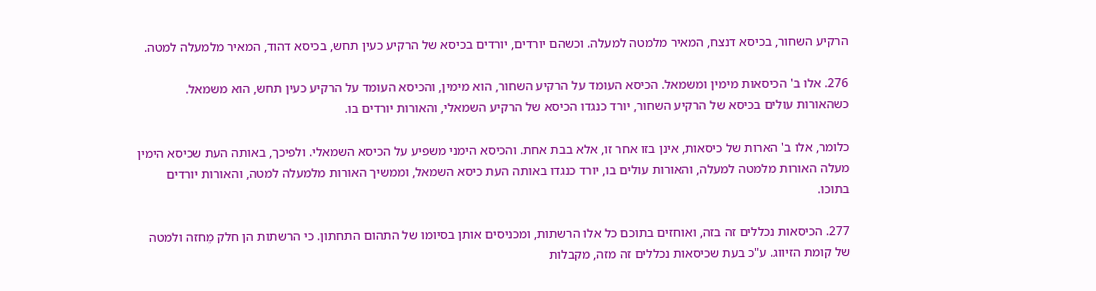הרקיע השחור, בכיסא דנצח, המאיר מלמטה למעלה. וכשהם יורדים, יורדים בכיסא של הרקיע כעין תחש, בכיסא דהוד, המאיר מלמעלה למטה.

276. אלו ב' הכיסאות מימין ומשמאל. הכיסא העומד על הרקיע השחור, הוא מימין, והכיסא העומד על הרקיע כעין תחש, הוא משמאל. כשהאורות עולים בכיסא של הרקיע השחור, יורד כנגדו הכיסא של הרקיע השמאלי, והאורות יורדים בו.

כלומר, אלו ב' הארות של כיסאות, אינן בזו אחר זו, אלא בבת אחת. והכיסא הימני משפיע על הכיסא השמאלי. ולפיכך, באותה העת שכיסא הימין מעלה האורות מלמטה למעלה, והאורות עולים בו, יורד כנגדו באותה העת כיסא השמאל, וממשיך האורות מלמעלה למטה, והאורות יורדים בתוכו.

277. הכיסאות נכללים זה בזה, ואוחזים בתוכם כל אלו הרשתות, ומכניסים אותן בסיומו של התהום התחתון. כי הרשתות הן חלק מֵחזה ולמטה של קומת הזיווג. ע"כ בעת שכיסאות נכללים זה מזה, מקבלות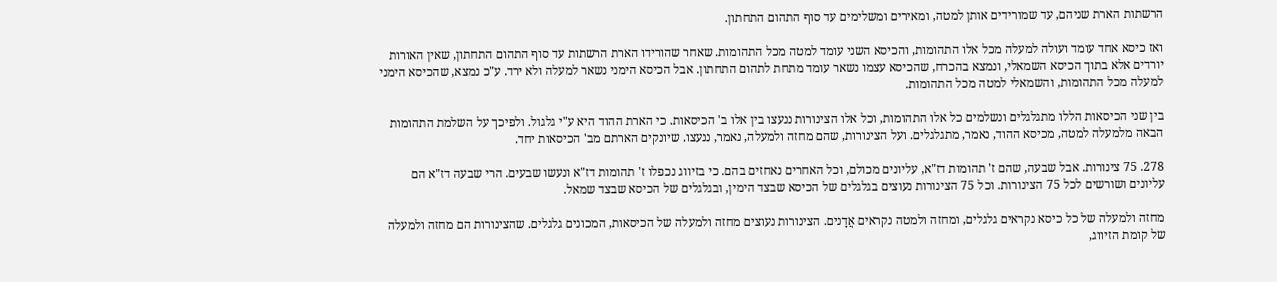הרשתות הארת שניהם, עד שמורידים אותן למטה, ומאירים ומשלימים עד סוף התהום התחתון.

ואז כיסא אחד עומד ועולה למעלה מכל אלו התהומות, והכיסא השני עומד למטה מכל התהומות. שאחר שהורידו הארת הרשתות עד סוף התהום התחתון, שאין האורות יורדים אלא בתוך הכיסא השמאלי, ונמצא בהכרח, שהכיסא עצמו נשאר עומד מתחת לתהום התחתון. אבל הכיסא הימני נשאר למעלה ולא ירד. ע"כ נמצא, שהכיסא הימני למעלה מכל התהומות, והשמאלי למטה מכל התהומות.

בין שני הכיסאות הללו מתגלגלים ונשלמים כל אלו התהומות, וכל אלו הצינורות ננעצו בין אלו ב' הכיסאות. כי הארת ההוד היא ע"י גלגול. ולפיכך על השלמת התהומות הבאה מלמעלה למטה, מכיסא ההוד, נאמר, מתגלגלים. ועל הצינורות, שהם מחזה ולמעלה, נאמר, ננעצו. שיונקים הארתם מב' הכיסאות יחד.

278. 75 צינורות. אבל שבעה, שהם ז' תהומות דז"א, עליונים מכולם, וכל האחרים נאחזים בהם. כי בזיווג נכפלו ז' תהומות דז"א ונעשו שבעים. הרי שבעה דז"א הם עליונים ושורשים לכל 75 הצינורות. וכל 75 הצינורות נעוצים בגלגלים של הכיסא שבצד הימין, ובגלגלים של הכיסא שבצד שמאל.

מחזה ולמעלה של כל כיסא נקראים גלגלים, ומחזה ולמטה נקראים אֲדָנים. הצינורות נעוצים מחזה ולמעלה של הכיסאות, המכונים גלגלים. שהצינורות הם מחזה ולמעלה של קומת הזיווג,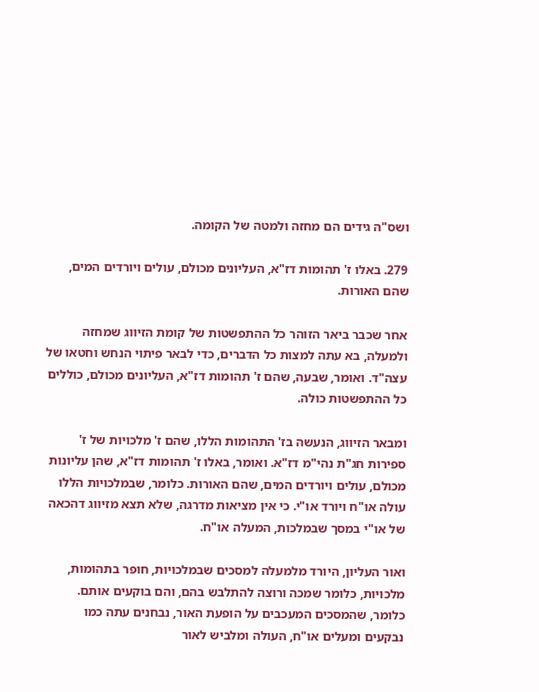ושס"ה גידים הם מחזה ולמטה של הקומה.

279. באלו ז' תהומות דז"א, העליונים מכולם, עולים ויורדים המים, שהם האורות.

אחר שכבר ביאר הזוהר כל ההתפשטות של קומת הזיווג שמחזה ולמעלה, בא עתה למצות כל הדברים, כדי לבאר פיתוי הנחש וחטאו של עצה"ד. ואומר, שבעה, שהם ז' תהומות דז"א, העליונים מכולם, כוללים כל ההתפשטות כולה.

ומבאר הזיווג, הנעשה בז' התהומות הללו, שהם ז' מלכויות של ז' ספירות חג"ת נהי"מ דז"א. ואומר, באלו ז' תהומות דז"א, שהן עליונות מכולם, עולים ויורדים המים, שהם האורות. כלומר, שבמלכויות הללו עולה או"ח ויורד או"י. כי אין מציאות מדרגה, שלא תצא מזיווג דהכאה של או"י במסך שבמלכות, המעלה או"ח.

ואור העליון, היורד מלמעלה למסכים שבמלכויות, חופר בתהומות, מלכויות, כלומר שמכה ורוצה להתלבש בהם, והם בוקעים אותם. כלומר, שהמסכים המעכבים על הופעת האור, נבחנים עתה כמו נבקעים ומעלים או"ח, העולה ומלביש לאור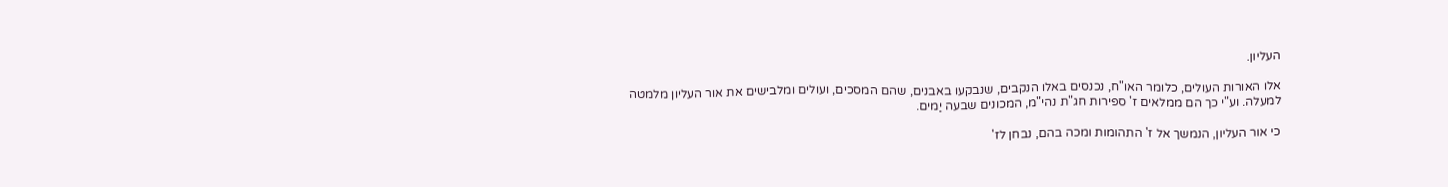העליון.

אלו האורות העולים, כלומר האו"ח, נכנסים באלו הנקבים, שנבקעו באבנים, שהם המסכים, ועולים ומלבישים את אור העליון מלמטה למעלה. וע"י כך הם ממלאים ז' ספירות חג"ת נהי"מ, המכונים שבעה יַמים.

כי אור העליון, הנמשך אל ז' התהומות ומכה בהם, נבחן לז'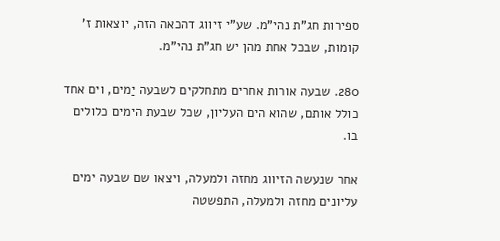ספירות חג"ת נהי"מ. שע"י זיווג דהכאה הזה, יוצאות ז' קומות, שבכל אחת מהן יש חג"ת נהי"מ.

280. שבעה אורות אחרים מתחלקים לשבעה יַמים, וים אחד כולל אותם, שהוא הים העליון, שכל שבעת הימים כלולים בו.

אחר שנעשה הזיווג מחזה ולמעלה, ויצאו שם שבעה ימים עליונים מחזה ולמעלה, התפשטה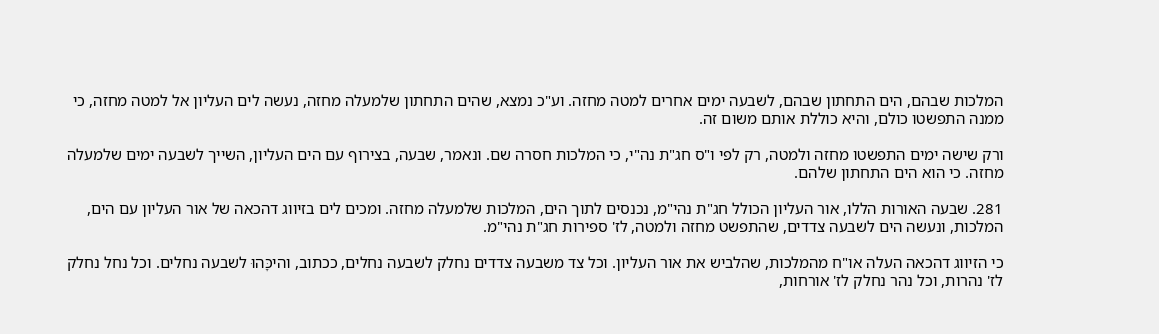המלכות שבהם, הים התחתון שבהם, לשבעה ימים אחרים למטה מחזה. וע"כ נמצא, שהים התחתון שלמעלה מחזה, נעשה לים העליון אל למטה מחזה, כי ממנה התפשטו כולם, והיא כוללת אותם משום זה.

ורק שישה ימים התפשטו מחזה ולמטה, רק לפי ו"ס חג"ת נה"י, כי המלכות חסרה שם. ונאמר, שבעה, בצירוף עם הים העליון, השייך לשבעה ימים שלמעלה מחזה. כי הוא הים התחתון שלהם.

281. שבעה האורות הללו, אור העליון הכולל חג"ת נהי"מ, נכנסים לתוך הים, המלכות שלמעלה מחזה. ומכים לים בזיווג דהכאה של אור העליון עם הים, המלכות, ונעשה הים לשבעה צדדים, שהתפשט מחזה ולמטה, לז' ספירות חג"ת נהי"מ.

כי הזיווג דהכאה העלה או"ח מהמלכות, שהלביש את אור העליון. וכל צד משבעה צדדים נחלק לשבעה נחלים, ככתוב, והיכָּהוּ לשבעה נחלים. וכל נחל נחלק לז' נהרות, וכל נהר נחלק לז' אורחות,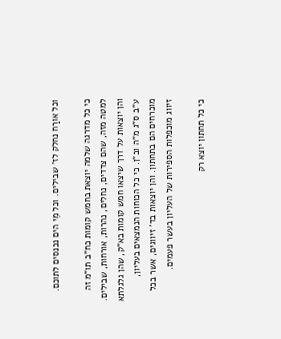וכל אורַח נחלק לז' שבילים. וכל מֵי הים נכנסים לתוכם.

כי כל מדרגה שלמה יוצאת בחמש קומות כח"ב תו"מ זה למטה מזה, שהם צדדים, נחלים, נהרות, אורחות, שבילים. והן יוצאות על דרך שיצאו חמש קומות בא"ק, שהן גלגלתא ע"ב ס"ג מ"ה וב"ן. כי כל הכוחות הנמצאים בעליון, מוכרחים הם בתחתון. והן יוצאות בד' זיווגים, אשר בכל זיווג מוכפלות הספירות של העליון בעשר פעמים.

כי כל תחתון יוצא רק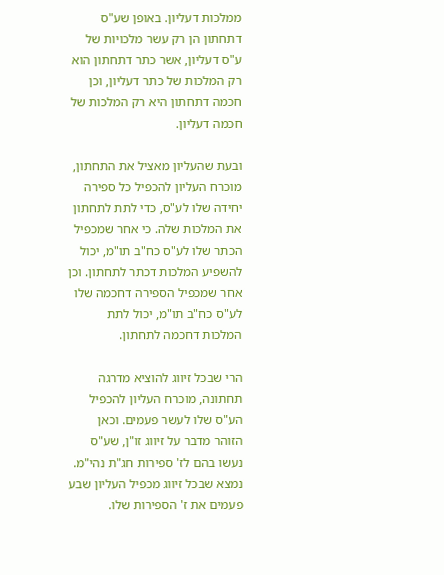ממלכות דעליון. באופן שע"ס דתחתון הן רק עשר מלכויות של ע"ס דעליון, אשר כתר דתחתון הוא רק המלכות של כתר דעליון, וכן חכמה דתחתון היא רק המלכות של חכמה דעליון.

ובעת שהעליון מאציל את התחתון, מוכרח העליון להכפיל כל ספירה יחידה שלו לע"ס, כדי לתת לתחתון את המלכות שלה. כי אחר שמכפיל הכתר שלו לע"ס כח"ב תו"מ, יכול להשפיע המלכות דכתר לתחתון. וכן אחר שמכפיל הספירה דחכמה שלו לע"ס כח"ב תו"מ, יכול לתת המלכות דחכמה לתחתון.

הרי שבכל זיווג להוציא מדרגה תחתונה, מוכרח העליון להכפיל הע"ס שלו לעשר פעמים. וכאן הזוהר מדבר על זיווג זו"ן, שע"ס נעשו בהם לז' ספירות חג"ת נהי"מ. נמצא שבכל זיווג מכפיל העליון שבע פעמים את ז' הספירות שלו.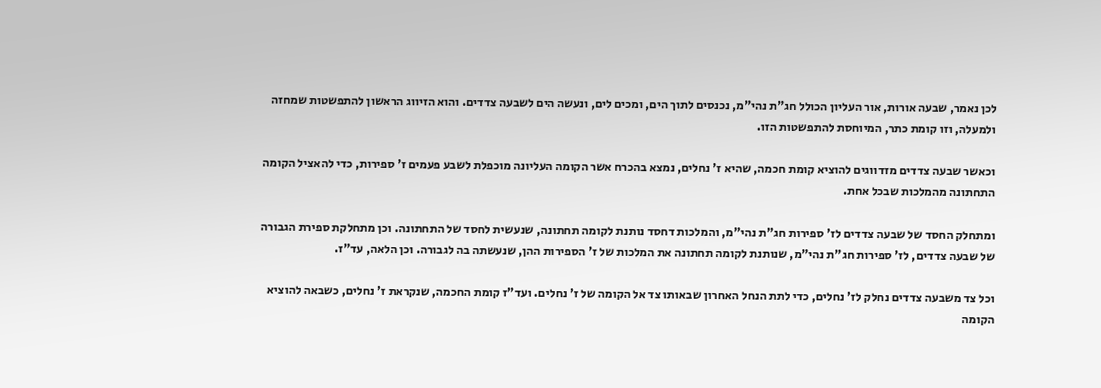לכן נאמר, שבעה אורות, אור העליון הכולל חג"ת נהי"מ, נכנסים לתוך הים, ומכים לים, ונעשה הים לשבעה צדדים. והוא הזיווג הראשון להתפשטות שמחזה ולמעלה, וזו קומת כתר, המיוחסת להתפשטות הזו.

וכאשר שבעה צדדים מזדווגים להוציא קומת חכמה, שהיא ז' נחלים, נמצא בהכרח אשר הקומה העליונה מוכפלת לשבע פעמים ז' ספירות, כדי להאציל הקומה התחתונה מהמלכות שבכל אחת.

ומתחלק החסד של שבעה צדדים לז' ספירות חג"ת נהי"מ, והמלכות דחסד נותנת לקומה תחתונה, שנעשית לחסד של התחתונה. וכן מתחלקת ספירת הגבורה של שבעה צדדים, לז' ספירות חג"ת נהי"מ, שנותנת לקומה תחתונה את המלכות של ז' הספירות ההן, שנעשתה בה לגבורה. וכן הלאה, עד"ז.

וכל צד משבעה צדדים נחלק לז' נחלים, כדי לתת הנחל האחרון שבאותו צד אל הקומה של ז' נחלים. ועד"ז קומת החכמה, שנקראת ז' נחלים, כשבאה להוציא הקומה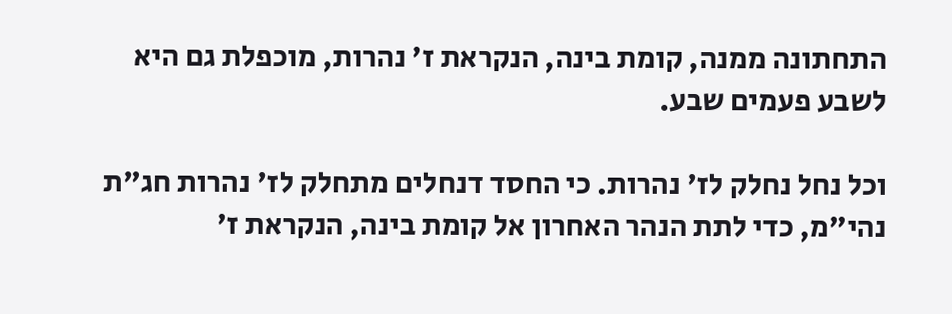התחתונה ממנה, קומת בינה, הנקראת ז' נהרות, מוכפלת גם היא לשבע פעמים שבע.

וכל נחל נחלק לז' נהרות. כי החסד דנחלים מתחלק לז' נהרות חג"ת נהי"מ, כדי לתת הנהר האחרון אל קומת בינה, הנקראת ז'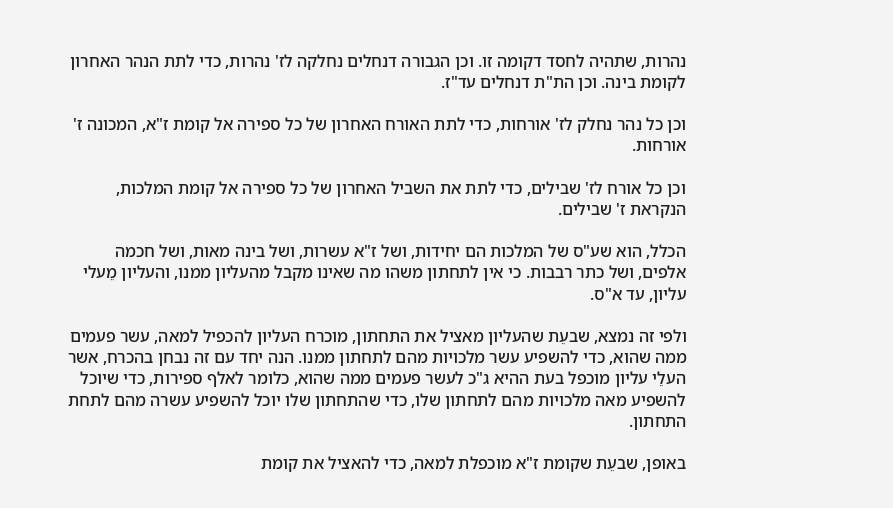נהרות, שתהיה לחסד דקומה זו. וכן הגבורה דנחלים נחלקה לז' נהרות, כדי לתת הנהר האחרון לקומת בינה. וכן הת"ת דנחלים עד"ז.

וכן כל נהר נחלק לז' אורחות, כדי לתת האורח האחרון של כל ספירה אל קומת ז"א, המכונה ז' אורחות.

וכן כל אורח לז' שבילים, כדי לתת את השביל האחרון של כל ספירה אל קומת המלכות, הנקראת ז' שבילים.

הכלל, הוא שע"ס של המלכות הם יחידות, ושל ז"א עשרות, ושל בינה מאות, ושל חכמה אלפים, ושל כתר רבבות. כי אין לתחתון משהו מה שאינו מקבל מהעליון ממנו, והעליון מֵעלי עליון, עד א"ס.

ולפי זה נמצא, שבעֵת שהעליון מאציל את התחתון, מוכרח העליון להכפיל למאה, עשר פעמים ממה שהוא, כדי להשפיע עשר מלכויות מהם לתחתון ממנו. הנה יחד עם זה נבחן בהכרח, אשר העלֵי עליון מוכפל בעת ההיא ג"כ לעשר פעמים ממה שהוא, כלומר לאלף ספירות, כדי שיוכל להשפיע מאה מלכויות מהם לתחתון שלו, כדי שהתחתון שלו יוכל להשפיע עשרה מהם לתחת התחתון.

באופן, שבעֵת שקומת ז"א מוכפלת למאה, כדי להאציל את קומת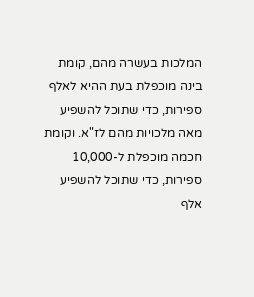המלכות בעשרה מהם, קומת בינה מוכפלת בעת ההיא לאלף ספירות, כדי שתוכל להשפיע מאה מלכויות מהם לז"א. וקומת חכמה מוכפלת ל-10,000 ספירות, כדי שתוכל להשפיע אלף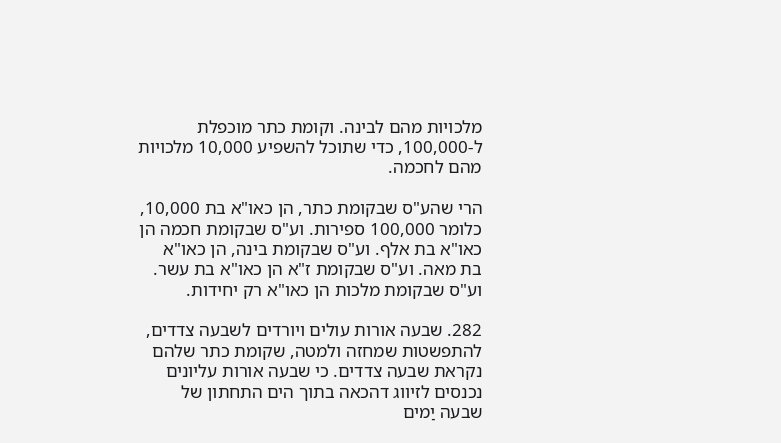מלכויות מהם לבינה. וקומת כתר מוכפלת ל-100,000, כדי שתוכל להשפיע 10,000 מלכויות מהם לחכמה.

הרי שהע"ס שבקומת כתר, הן כאו"א בת 10,000, כלומר 100,000 ספירות. וע"ס שבקומת חכמה הן כאו"א בת אלף. וע"ס שבקומת בינה, הן כאו"א בת מאה. וע"ס שבקומת ז"א הן כאו"א בת עשר. וע"ס שבקומת מלכות הן כאו"א רק יחידות.

282. שבעה אורות עולים ויורדים לשבעה צדדים, להתפשטות שמחזה ולמטה, שקומת כתר שלהם נקראת שבעה צדדים. כי שבעה אורות עליונים נכנסים לזיווג דהכאה בתוך הים התחתון של שבעה יַמים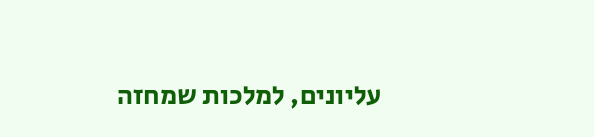עליונים, למלכות שמחזה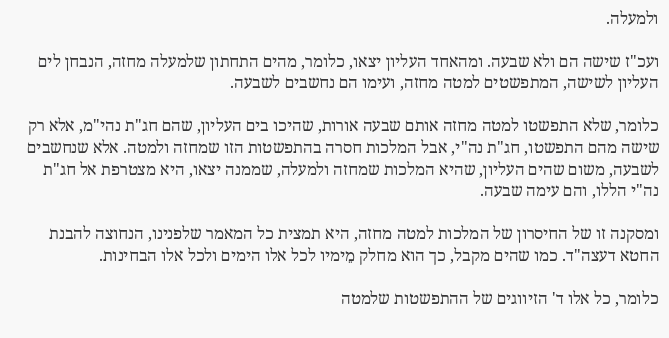ולמעלה.

ועכ"ז שישה הם ולא שבעה. ומהאחד העליון יצאו, כלומר, מהים התחתון שלמעלה מחזה, הנבחן לים העליון לשישה, המתפשטים למטה מחזה, ועימו הם נחשבים לשבעה.

כלומר, שלא התפשטו למטה מחזה אותם שבעה אורות, שהיכו בים העליון, שהם חג"ת נהי"מ, אלא רק שישה מהם התפשטו, חג"ת נה"י, אבל המלכות חסרה בהתפשטות הזו שמחזה ולמטה. אלא שנחשבים לשבעה, משום שהים העליון, שהיא המלכות שמחזה ולמעלה, שממנה יצאו, היא מצטרפת אל חג"ת נה"י הללו, והם עימה שבעה.

ומסקנה זו של החיסרון של המלכות למטה מחזה, היא תמצית כל המאמר שלפנינו, הנחוצה להבנת החטא דעצה"ד. כמו שהים מקבל, כך הוא מחלק מֵימיו לכל אלו הימים ולכל אלו הבחינות.

כלומר, כל אלו ד' הזיווגים של ההתפשטות שלמטה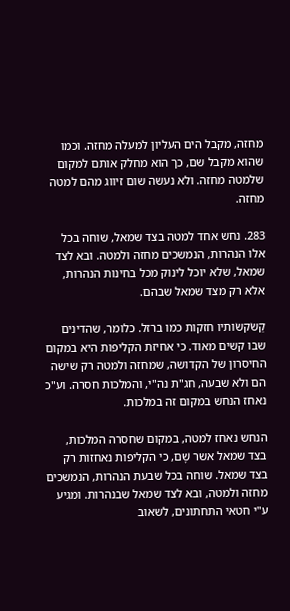מחזה, מקבל הים העליון למעלה מחזה. וכמו שהוא מקבל שם, כך הוא מחלק אותם למקום שלמטה מחזה. ולא נעשה שום זיווג מהם למטה מחזה.

283. נחש אחד למטה בצד שמאל, שוחה בכל אלו הנהרות, הנמשכים מחזה ולמטה. ובא לצד שמאל, שלא יוכל לינוק מכל בחינות הנהרות, אלא רק מצד שמאל שבהם.

קַשֹקשֹותיו חזקות כמו ברזל. כלומר, שהדינים שבו קשים מאוד. כי אחיזת הקליפות היא במקום החיסרון של הקדושה, שמחזה ולמטה רק שישה הם ולא שבעה, חג"ת נה"י, והמלכות חסרה. וע"כ נאחז הנחש במקום זה במלכות.

הנחש נאחז למטה, במקום שחסרה המלכות, בצד שמאל אשר שָׁם, כי הקליפות נאחזות רק בצד שמאל. שוחה בכל שבעת הנהרות, הנמשכים מחזה ולמטה, ובא לצד שמאל שבנהרות. ומגיע ע"י חטאי התחתונים, לשאוב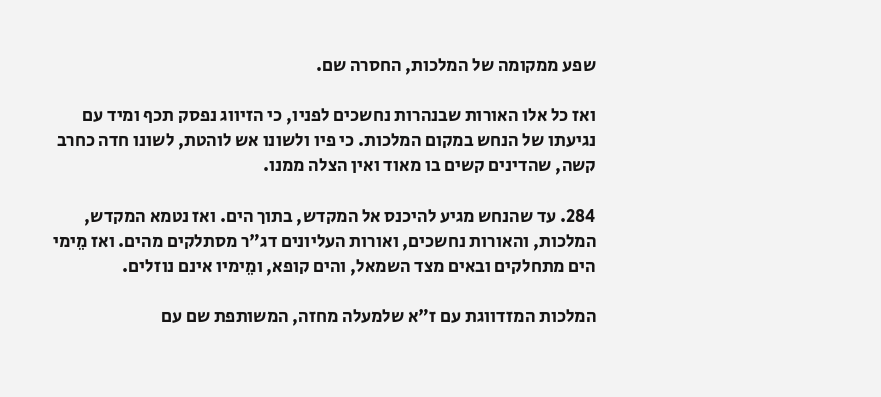שפע ממקומה של המלכות, החסרה שם.

ואז כל אלו האורות שבנהרות נחשכים לפניו, כי הזיווג נפסק תכף ומיד עם נגיעתו של הנחש במקום המלכות. כי פיו ולשונו אש לוהטת, לשונו חדה כחרב קשה, שהדינים קשים בו מאוד ואין הצלה ממנו.

284. עד שהנחש מגיע להיכנס אל המקדש, בתוך הים. ואז נטמא המקדש, המלכות, והאורות נחשכים, ואורות העליונים דג"ר מסתלקים מהים. ואז מֵימי הים מתחלקים ובאים מצד השמאל, והים קופא, ומֵימיו אינם נוזלים.

המלכות המזדווגת עם ז"א שלמעלה מחזה, המשותפת שם עם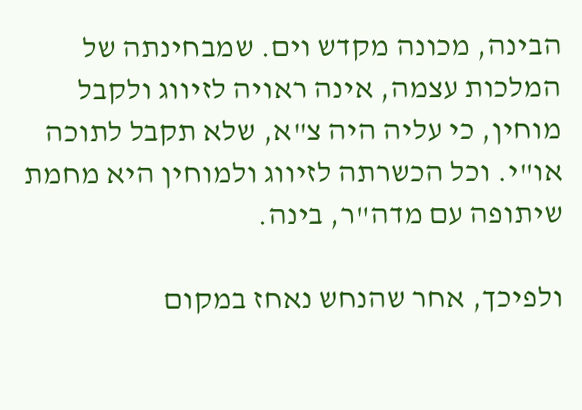הבינה, מכונה מקדש וים. שמבחינתה של המלכות עצמה, אינה ראויה לזיווג ולקבל מוחין, כי עליה היה צ"א, שלא תקבל לתוכה או"י. וכל הכשרתה לזיווג ולמוחין היא מחמת שיתופה עם מדה"ר, בינה.

ולפיכך, אחר שהנחש נאחז במקום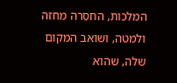המלכות, החסֵרה מחזה ולמטה, ושואב המקום שלה, שהוא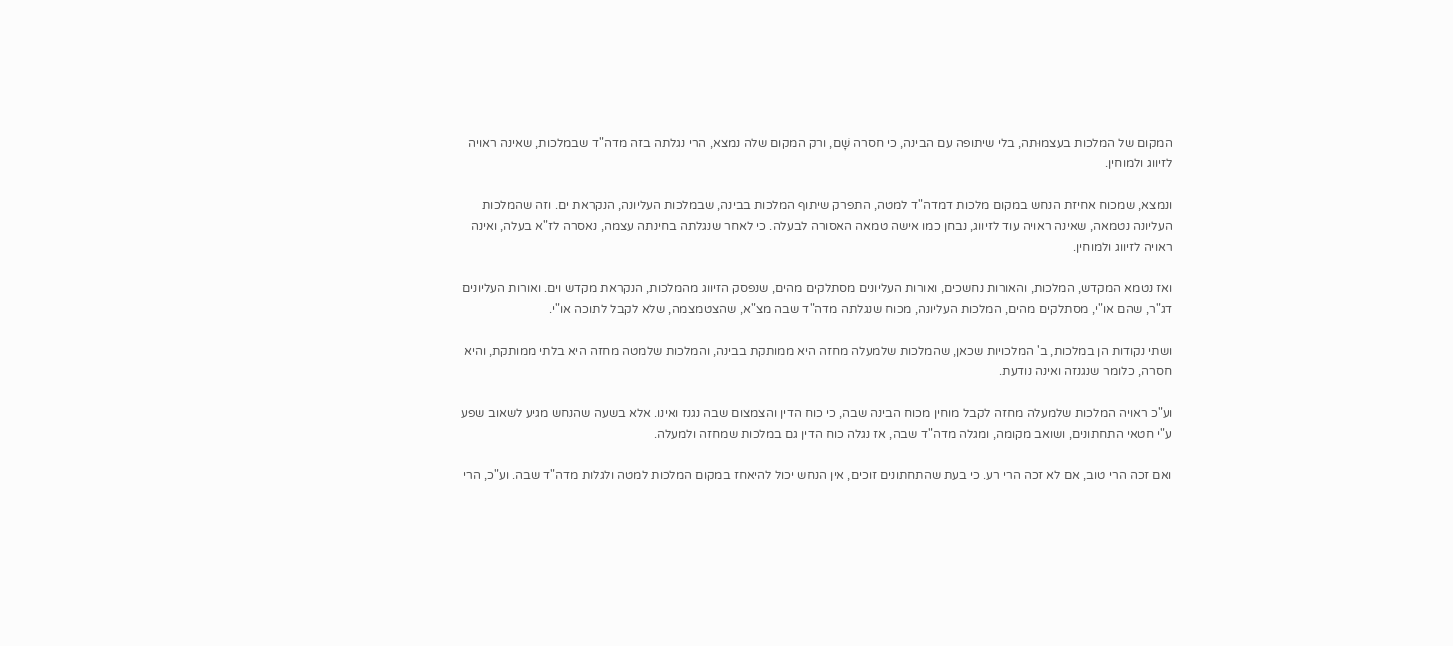המקום של המלכות בעצמוּתה, בלי שיתופה עם הבינה, כי חסרה שָׁם, ורק המקום שלה נמצא, הרי נגלתה בזה מדה"ד שבמלכות, שאינה ראויה לזיווג ולמוחין.

ונמצא, שמכוח אחיזת הנחש במקום מלכות דמדה"ד למטה, התפרק שיתוף המלכות בבינה, שבמלכות העליונה, הנקראת ים. וזה שהמלכות העליונה נטמאה, שאינה ראויה עוד לזיווג, נבחן כמו אישה טמאה האסורה לבעלה. כי לאחר שנגלתה בחינתה עצמה, נאסרה לז"א בעלה, ואינה ראויה לזיווג ולמוחין.

ואז נטמא המקדש, המלכות, והאורות נחשכים, ואורות העליונים מסתלקים מהים, שנפסק הזיווג מהמלכות, הנקראת מקדש וים. ואורות העליונים דג"ר, שהם או"י, מסתלקים מהים, המלכות העליונה, מכוח שנגלתה מדה"ד שבה מצ"א, שהצטמצמה, שלא לקבל לתוכה או"י.

ושתי נקודות הן במלכות, ב' המלכויות שכאן, שהמלכות שלמעלה מחזה היא ממותקת בבינה, והמלכות שלמטה מחזה היא בלתי ממותקת, והיא חסרה, כלומר שנגנזה ואינה נודעת.

וע"כ ראויה המלכות שלמעלה מחזה לקבל מוחין מכוח הבינה שבה, כי כוח הדין והצמצום שבה נגנז ואינו. אלא בשעה שהנחש מגיע לשאוב שפע ע"י חטאי התחתונים, ושואב מקומה, ומגלה מדה"ד שבה, אז נגלה כוח הדין גם במלכות שמחזה ולמעלה.

ואם זכה הרי טוב, אם לא זכה הרי רע. כי בעת שהתחתונים זוכים, אין הנחש יכול להיאחז במקום המלכות למטה ולגלות מדה"ד שבה. וע"כ, הרי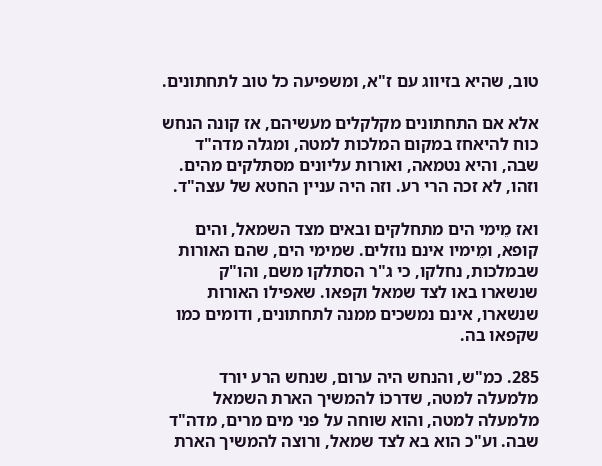טוב, שהיא בזיווג עם ז"א, ומשפיעה כל טוב לתחתונים.

אלא אם התחתונים מקלקלים מעשיהם, אז קונה הנחש כוח להיאחז במקום המלכות למטה, ומגלה מדה"ד שבה, והיא נטמאה, ואורות עליונים מסתלקים מהים. וזהו, לא זכה הרי רע. וזה היה עניין החטא של עצה"ד.

ואז מֵימי הים מתחלקים ובאים מצד השמאל, והים קופא, ומֵימיו אינם נוזלים. שמימי הים, שהם האורות שבמלכות, נחלקו, כי ג"ר הסתלקו משם, והו"ק שנשארו באו לצד שמאל וקפאו. שאפילו האורות שנשארו, אינם נמשכים ממנה לתחתונים, ודומים כמו שקפאו בה.

285. כמ"ש, והנחש היה ערום, שנחש הרע יורד מלמעלה למטה, שדרכוֹ להמשיך הארת השמאל מלמעלה למטה, והוא שוחה על פני מים מרים, מדה"ד שבה. וע"כ הוא בא לצד שמאל, ורוצה להמשיך הארת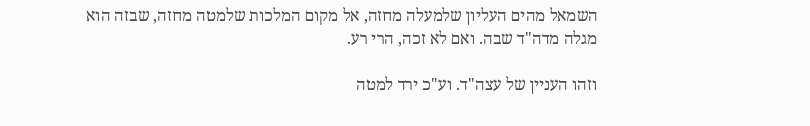השמאל מהים העליון שלמעלה מחזה, אל מקום המלכות שלמטה מחזה, שבזה הוא מגלה מדה"ד שבה. ואם לא זכה, הרי רע.

וזהו העניין של עצה"ד. וע"כ ירד למטה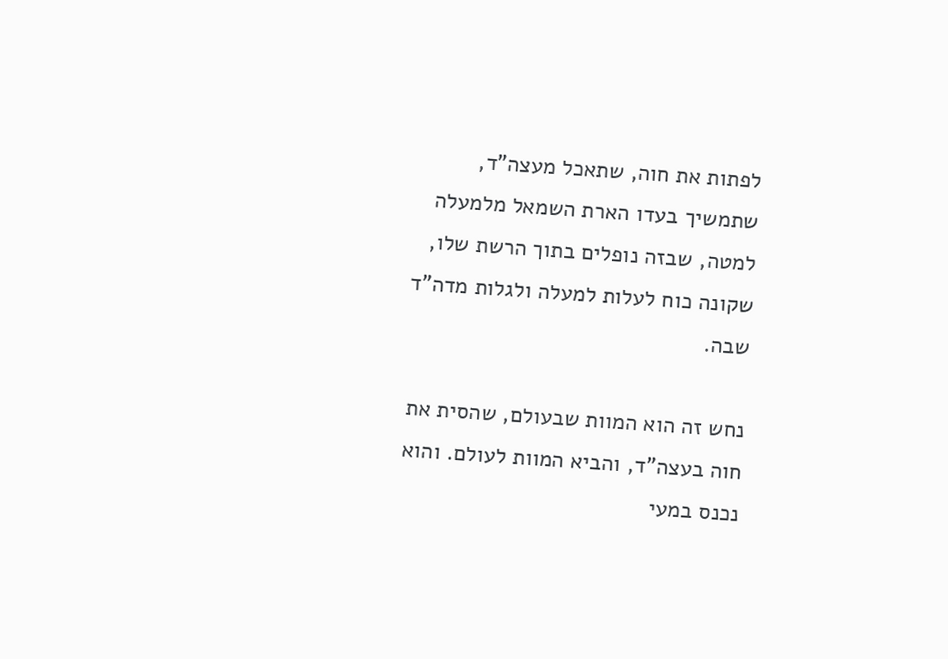לפתות את חוה, שתאכל מעצה"ד, שתמשיך בעדו הארת השמאל מלמעלה למטה, שבזה נופלים בתוך הרשת שלו, שקונה כוח לעלות למעלה ולגלות מדה"ד שבה.

נחש זה הוא המוות שבעולם, שהסית את חוה בעצה"ד, והביא המוות לעולם. והוא נכנס במעי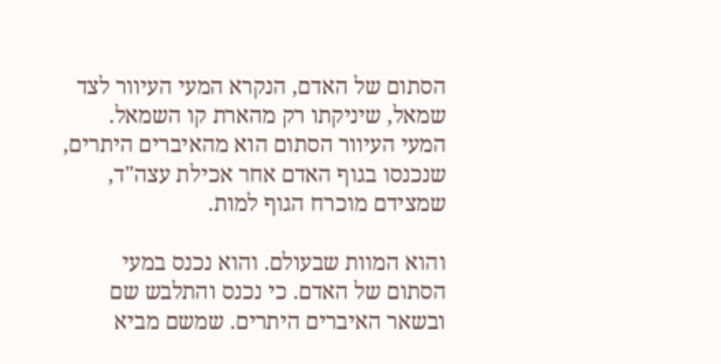הסתום של האדם, הנקרא המעי העיוור לצד שמאל, שיניקתו רק מהארת קו השמאל. המעי העיוור הסתום הוא מהאיברים היתרים, שנכנסו בגוף האדם אחר אכילת עצה"ד, שמצידם מוכרח הגוף למות.

והוא המוות שבעולם. והוא נכנס במעי הסתום של האדם. כי נכנס והתלבש שם ובשאר האיברים היתרים. שמשם מביא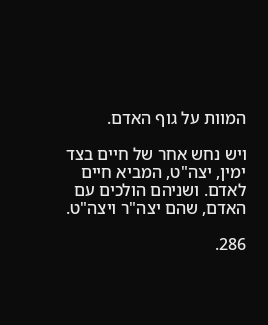המוות על גוף האדם.

ויש נחש אחר של חיים בצד ימין, יצה"ט, המביא חיים לאדם. ושניהם הולכים עם האדם, שהם יצה"ר ויצה"ט.

286.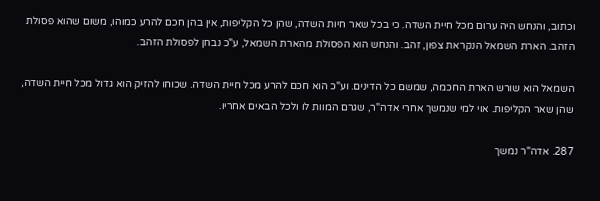וכתוב, והנחש היה ערום מכל חיית השדה. כי בכל שאר חיות השדה, שהן כל הקליפות, אין בהן חכם להרע כמוהו, משום שהוא פסולת הזהב. הארת השמאל הנקראת צפון, זהב. והנחש הוא הפסולת מהארת השמאל, ע"כ נבחן לפסולת הזהב.

השמאל הוא שורש הארת החכמה, שמשם כל הדינים. וע"כ הוא חכם להרע מכל חיית השדה. שכוחו להזיק הוא גדול מכל חיית השדה, שהן שאר הקליפות. אוי למי שנמשך אחרי אדה"ר, שגרם המוות לו ולכל הבאים אחריו.

287. אדה"ר נמשך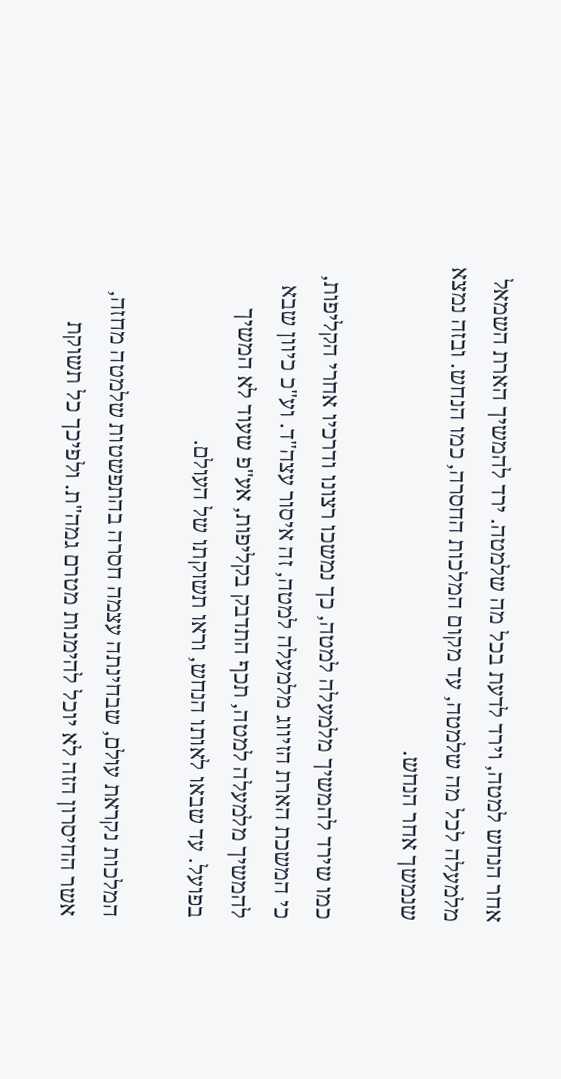אחר הנחש למטה, וירד לדעת בכל מה שלמטה. ירד להמשיך הארת השמאל מלמעלה לכל מה שלמטה, עד מקום המלכות החסרה, כמו הנחש. ובזה נמצא שנמשך אחר הנחש.

כמו שירד להמשיך מלמעלה למטה, כך נמשכו רצונו ודרכיו אחרי הקליפות, כי המשכת הארת הזיווג מלמעלה למטה, זה איסור עצה"ד. וע"כ כיוון שבא להמשיך מלמעלה למטה, תכף התדבק בקליפות, אע"פ שעוד לא המשיך בפועל. עד שבאו לאותו הנחש, וראו תשוקתו של העולם.

המלכות נקראת עולם, שבחינתה עצמה חסרה בהתפשטות שלמטה מחזה, אשר החיסרון הזה לא יוכל להימנות מטרם גמה"ת. ולפיכך כל תשוקת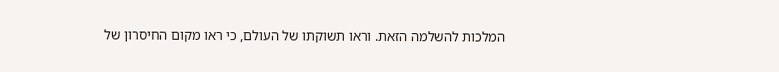המלכות להשלמה הזאת. וראו תשוקתו של העולם, כי ראו מקום החיסרון של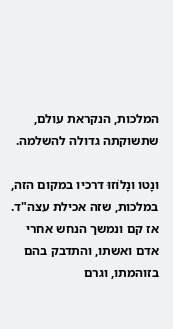המלכות, הנקראת עולם, שתשוקתה גדולה להשלמה.

ונָטו ונָלוֹזוּ דרכיו במקום הזה, במלכות, שזה אכילת עצה"ד. אז קם ונמשך הנחש אחרי אדם ואשתו, והתדבק בהם בזוהמתו, וגרם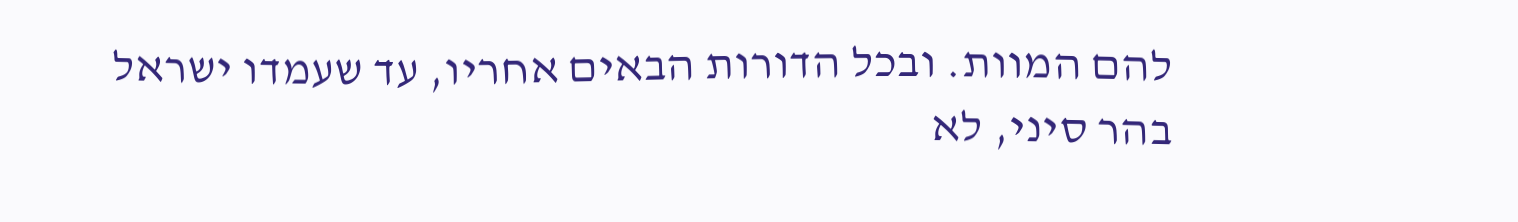להם המוות. ובכל הדורות הבאים אחריו, עד שעמדו ישראל בהר סיני, לא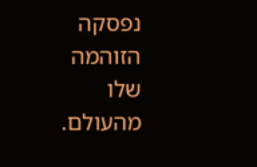נפסקה הזוהמה שלו מהעולם.